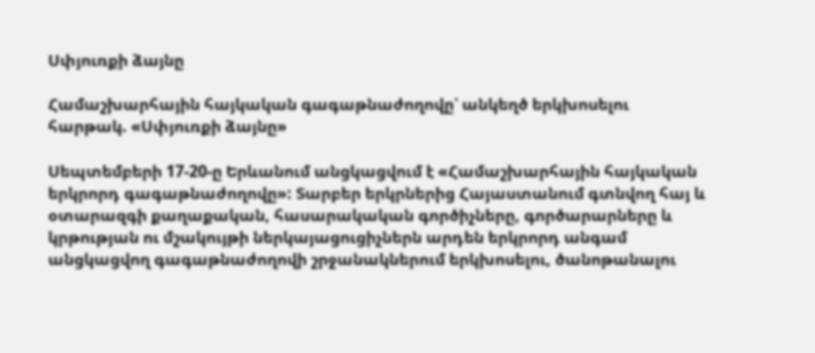Սփյուռքի ձայնը

Համաշխարհային հայկական գագաթնաժողովը՝ անկեղծ երկխոսելու հարթակ. «Սփյուռքի ձայնը»

Սեպտեմբերի 17-20-ը Երևանում անցկացվում է «Համաշխարհային հայկական երկրորդ գագաթնաժողովը»: Տարբեր երկրներից Հայաստանում գտնվող հայ և օտարազգի քաղաքական, հասարակական գործիչները, գործարարները և կրթության ու մշակույթի ներկայացուցիչներն արդեն երկրորդ անգամ անցկացվող գագաթնաժողովի շրջանակներում երկխոսելու, ծանոթանալու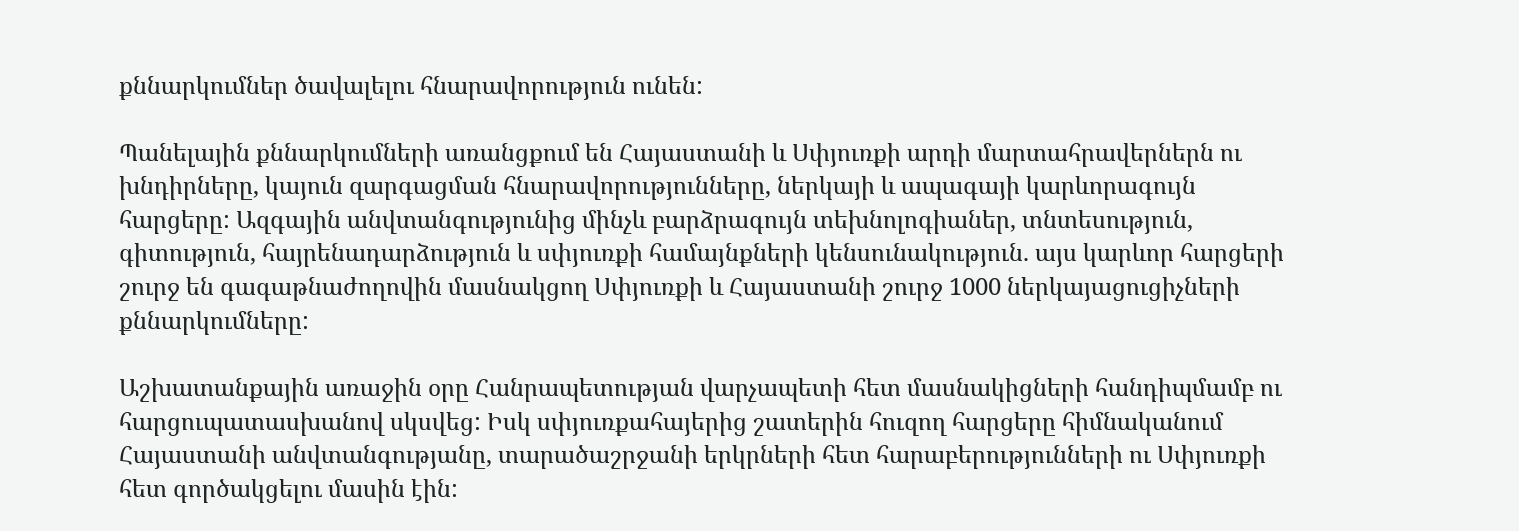քննարկումներ ծավալելու հնարավորություն ունեն:

Պանելային քննարկումների առանցքում են Հայաստանի և Սփյուռքի արդի մարտահրավերներն ու խնդիրները, կայուն զարգացման հնարավորությունները, ներկայի և ապագայի կարևորագույն հարցերը: Ազգային անվտանգությունից մինչև բարձրագույն տեխնոլոգիաներ, տնտեսություն, գիտություն, հայրենադարձություն և սփյուռքի համայնքների կենսունակություն. այս կարևոր հարցերի շուրջ են գագաթնաժողովին մասնակցող Սփյուռքի և Հայաստանի շուրջ 1000 ներկայացուցիչների քննարկումները:

Աշխատանքային առաջին օրը Հանրապետության վարչապետի հետ մասնակիցների հանդիպմամբ ու հարցուպատասխանով սկսվեց: Իսկ սփյուռքահայերից շատերին հուզող հարցերը հիմնականում Հայաստանի անվտանգությանը, տարածաշրջանի երկրների հետ հարաբերությունների ու Սփյուռքի հետ գործակցելու մասին էին: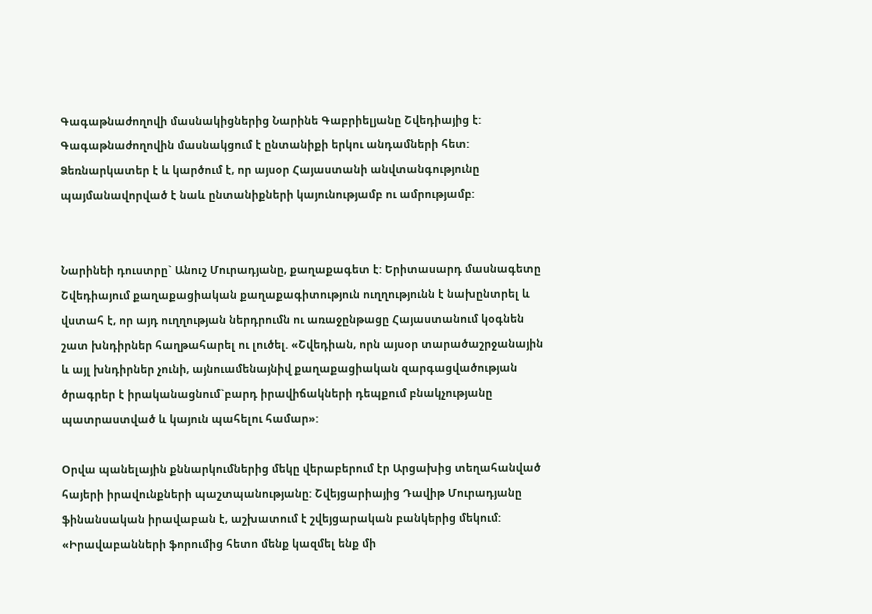Գագաթնաժողովի մասնակիցներից Նարինե Գաբրիելյանը Շվեդիայից է: Գագաթնաժողովին մասնակցում է ընտանիքի երկու անդամների հետ: Ձեռնարկատեր է և կարծում է, որ այսօր Հայաստանի անվտանգությունը պայմանավորված է նաև ընտանիքների կայունությամբ ու ամրությամբ:


Նարինեի դուստրը` Անուշ Մուրադյանը, քաղաքագետ է: Երիտասարդ մասնագետը Շվեդիայում քաղաքացիական քաղաքագիտություն ուղղությունն է նախընտրել և վստահ է, որ այդ ուղղության ներդրումն ու առաջընթացը Հայաստանում կօգնեն շատ խնդիրներ հաղթահարել ու լուծել. «Շվեդիան, որն այսօր տարածաշրջանային և այլ խնդիրներ չունի, այնուամենայնիվ քաղաքացիական զարգացվածության ծրագրեր է իրականացնում`բարդ իրավիճակների դեպքում բնակչությանը պատրաստված և կայուն պահելու համար»:

Օրվա պանելային քննարկումներից մեկը վերաբերում էր Արցախից տեղահանված հայերի իրավունքների պաշտպանությանը: Շվեյցարիայից Դավիթ Մուրադյանը ֆինանսական իրավաբան է, աշխատում է շվեյցարական բանկերից մեկում: «Իրավաբանների ֆորումից հետո մենք կազմել ենք մի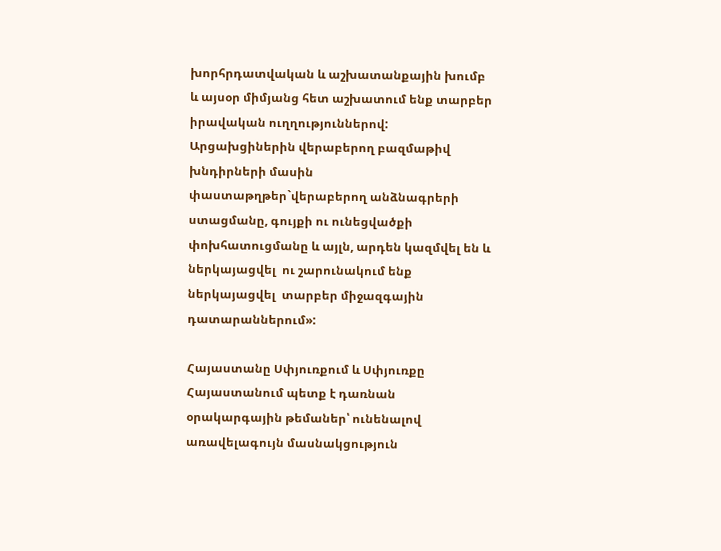խորհրդատվական և աշխատանքային խումբ և այսօր միմյանց հետ աշխատում ենք տարբեր իրավական ուղղություններով: Արցախցիներին վերաբերող բազմաթիվ խնդիրների մասին փաստաթղթեր`վերաբերող անձնագրերի ստացմանը, գույքի ու ունեցվածքի փոխհատուցմանը և այլն, արդեն կազմվել են և  ներկայացվել  ու շարունակում ենք ներկայացվել  տարբեր միջազգային դատարաններում»:

Հայաստանը Սփյուռքում և Սփյուռքը Հայաստանում պետք է դառնան օրակարգային թեմաներ՝ ունենալով առավելագույն մասնակցություն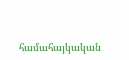համահայկական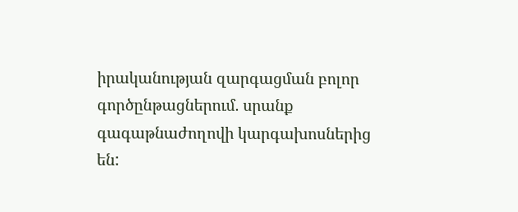իրականության զարգացման բոլոր գործընթացներում. սրանք գագաթնաժողովի կարգախոսներից են: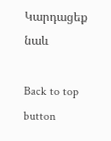Կարդացեք նաև

Back to top button